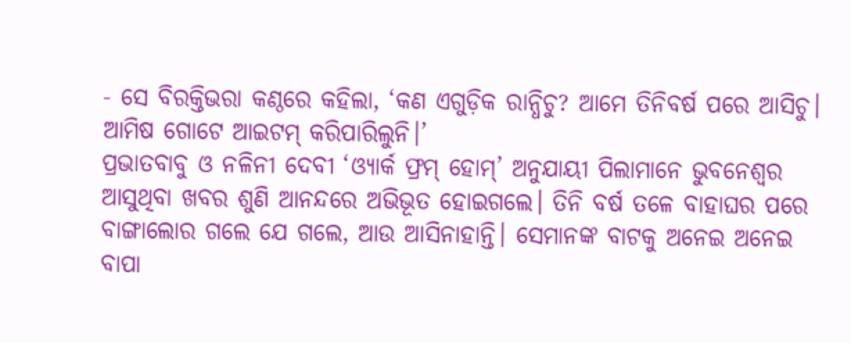- ସେ ବିରକ୍ତିଭରା କଣ୍ଠରେ କହିଲା, ‘କଣ ଏଗୁଡ଼ିକ ରାନ୍ଧିଚୁ? ଆମେ ତିନିବର୍ଷ ପରେ ଆସିଚୁ। ଆମିଷ ଗୋଟେ ଆଇଟମ୍ କରିପାରିଲୁନି।’
ପ୍ରଭାତବାବୁ ଓ ନଳିନୀ ଦେବୀ ‘ଓ୍ଯାର୍କ ଫ୍ରମ୍ ହୋମ୍’ ଅନୁଯାୟୀ ପିଲାମାନେ ଭୁବନେଶ୍ୱର ଆସୁଥିବା ଖବର ଶୁଣି ଆନନ୍ଦରେ ଅଭିଭୂତ ହୋଇଗଲେ। ତିନି ବର୍ଷ ତଳେ ବାହାଘର ପରେ ବାଙ୍ଗାଲୋର ଗଲେ ଯେ ଗଲେ, ଆଉ ଆସିନାହାନ୍ତି। ସେମାନଙ୍କ ବାଟକୁ ଅନେଇ ଅନେଇ ବାପା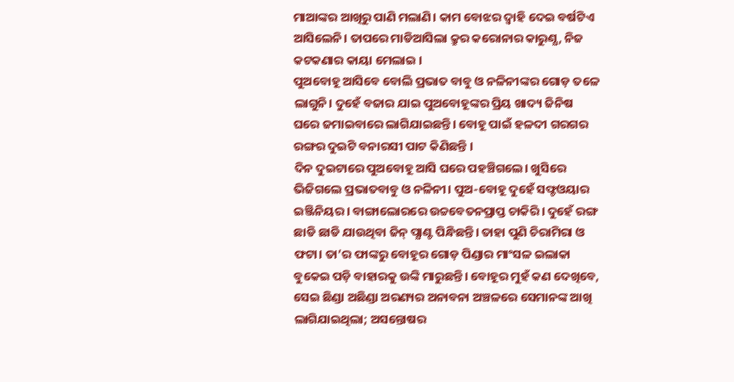ମାଆଙ୍କର ଆଖିରୁ ପାଣି ମଲାଣି। କାମ ବୋଝର ଦ୍ବାହି ଦେଇ ବର୍ଷଟିଏ ଆସିଲେନି। ତାପରେ ମାଡିଆସିଲା କ୍ରୁର କରୋନାର କାରୁଣ୍ଯ, ନିଜ କଟକଣାର କାୟା ମେଲାଇ ।
ପୁଅବୋହୂ ଆସିବେ ବୋଲି ପ୍ରଭାତ ବାବୁ ଓ ନଳିନୀଙ୍କର ଗୋଡ଼ ତଳେ ଲାଗୁନି। ଦୁହେଁ ବଜାର ଯାଇ ପୁଅବୋହୂଙ୍କର ପ୍ରିୟ ଖାଦ୍ୟ ଜିନିଷ ଘରେ ଜମାଇବାରେ ଲାଗିଯାଇଛନ୍ତି। ବୋହୂ ପାଇଁ ହଳଦୀ ଗରଗର ରଙ୍ଗର ଦୁଇଟି ବନାରସୀ ପାଟ କିଣିଛନ୍ତି ।
ଦିନ ଦୁଇଟାରେ ପୁଅବୋହୂ ଆସି ଘରେ ପହଞ୍ଚିଗଲେ। ଖୁସିରେ ଭିଜିଗଲେ ପ୍ରଭାତବାବୁ ଓ ନଳିନୀ। ପୁଅ-ବୋହୂ ଦୁହେଁ ସଫ୍ଟଓୟାର ଇଞ୍ଜିନିୟର। ବାଙ୍ଗାଲୋରରେ ଉଚ୍ଚବେତନପ୍ରାପ୍ତ ଚାକିରି। ଦୁହେଁ ରଙ୍ଗ ଛାଡି ଛାଡି ଯାଉଥିବା ଜିନ୍ ପ୍ଯାଣ୍ଟ ପିନ୍ଧିଛନ୍ତି। ତାହା ପୁଣି ଚିରାମିରା ଓ ଫଟା। ତା’ର ଫାଙ୍କରୁ ବୋହୂର ଗୋଡ଼ ପିଣ୍ଡାର ମାଂସଳ ଇଲାକା ବୁକେଇ ପଡ଼ି ବାହାରକୁ ଉଙ୍କି ମାରୁଛନ୍ତି। ବୋହୂର ମୁହଁ କଣ ଦେଖିବେ, ସେଇ ଛିଣ୍ଡା ଅଛିଣ୍ଡା ଅରଣ୍ୟର ଅନାବନା ଅଞ୍ଚଳରେ ସେମାନଙ୍କ ଆଖି ଲାଗିଯାଇଥିଲା; ଅସନ୍ତୋଷର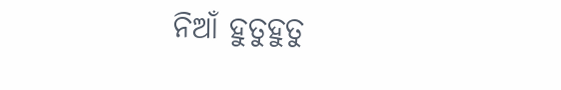ନିଆଁ ହୁତୁହୁତୁ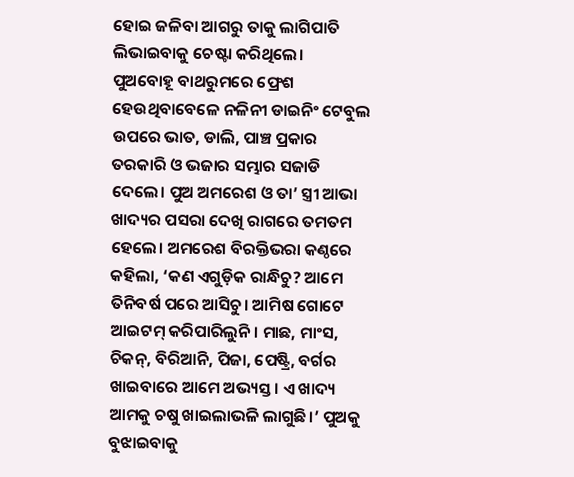ହୋଇ ଜଳିବା ଆଗରୁ ତାକୁ ଲାଗିପାତି ଲିଭାଇବାକୁ ଚେଷ୍ଟା କରିଥିଲେ।
ପୁଅବୋହୂ ବାଥରୁମରେ ଫ୍ରେଶ ହେଉଥିବାବେଳେ ନଳିନୀ ଡାଇନିଂ ଟେବୁଲ ଉପରେ ଭାତ, ଡାଲି, ପାଞ୍ଚ ପ୍ରକାର ତରକାରି ଓ ଭଜାର ସମ୍ଭାର ସଜାଡି ଦେଲେ। ପୁଅ ଅମରେଶ ଓ ତା’ ସ୍ତ୍ରୀ ଆଭା ଖାଦ୍ୟର ପସରା ଦେଖି ରାଗରେ ତମତମ ହେଲେ। ଅମରେଶ ବିରକ୍ତିଭରା କଣ୍ଠରେ କହିଲା, ‘କଣ ଏଗୁଡ଼ିକ ରାନ୍ଧିଚୁ? ଆମେ ତିନିବର୍ଷ ପରେ ଆସିଚୁ। ଆମିଷ ଗୋଟେ ଆଇଟମ୍ କରିପାରିଲୁନି। ମାଛ, ମାଂସ, ଚିକନ୍, ବିରିଆନି, ପିଜା, ପେଷ୍ଟ୍ରି, ବର୍ଗର ଖାଇବାରେ ଆମେ ଅଭ୍ୟସ୍ତ। ଏ ଖାଦ୍ୟ ଆମକୁ ଚଷୁ ଖାଇଲାଭଳି ଲାଗୁଛି।’ ପୁଅକୁ ବୁଝାଇବାକୁ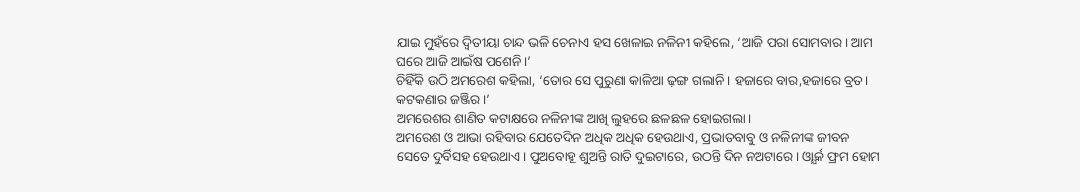ଯାଇ ମୁହଁରେ ଦ୍ବିତୀୟା ଚାନ୍ଦ ଭଳି ଚେନାଏ ହସ ଖେଳାଇ ନଳିନୀ କହିଲେ, ‘ଆଜି ପରା ସୋମବାର। ଆମ ଘରେ ଆଜି ଆଇଁଷ ପଶେନି।’
ଚିହିଁକି ଉଠି ଅମରେଶ କହିଲା, ‘ତୋର ସେ ପୁରୁଣା କାଳିଆ ଢ଼ଙ୍ଗ ଗଲାନି। ହଜାରେ ବାର,ହଜାରେ ବ୍ରତ। କଟକଣାର ଜଞ୍ଜିର।’
ଅମରେଶର ଶାଣିତ କଟାକ୍ଷରେ ନଳିନୀଙ୍କ ଆଖି ଲୁହରେ ଛଳଛଳ ହୋଇଗଲା।
ଅମରେଶ ଓ ଆଭା ରହିବାର ଯେତେଦିନ ଅଧିକ ଅଧିକ ହେଉଥାଏ, ପ୍ରଭାତବାବୁ ଓ ନଳିନୀଙ୍କ ଜୀବନ ସେତେ ଦୁର୍ବିସହ ହେଉଥାଏ। ପୁଅବୋହୂ ଶୁଅନ୍ତି ରାତି ଦୁଇଟାରେ, ଉଠନ୍ତି ଦିନ ନଅଟାରେ। ଓ୍ଯାର୍କ ଫ୍ରମ ହୋମ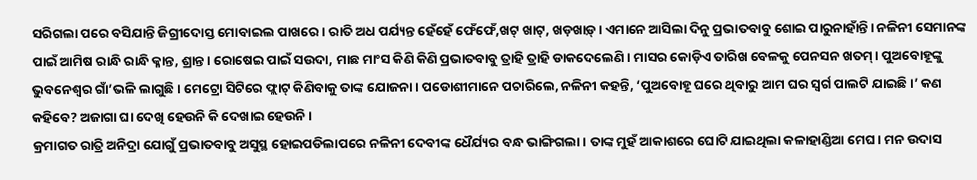ସରିଗଲା ପରେ ବସିଯାନ୍ତି ଜିଗ୍ରୀଦୋସ୍ତ ମୋବାଇଲ ପାଖରେ। ରାତି ଅଧ ପର୍ଯ୍ୟନ୍ତ ହେଁହେଁ ଫେଁଫେଁ,ଖଟ୍ ଖାଟ୍, ଖଡ଼ଖାଡ଼୍। ଏମାନେ ଆସିଲା ଦିନୁ ପ୍ରଭାତବାବୁ ଶୋଇ ପାରୁନାହାଁନ୍ତି। ନଳିନୀ ସେମାନଙ୍କ ପାଇଁ ଆମିଷ ରାନ୍ଧି ରାନ୍ଧି କ୍ଳାନ୍ତ, ଶ୍ରାନ୍ତ। ରୋଷେଇ ପାଇଁ ସଉଦା, ମାଛ ମାଂସ କିଣି କିଣି ପ୍ରଭାତବାବୁ ତ୍ରାହି ତ୍ରାହି ଡାକଦେଲେଣି। ମାସର କୋଡ଼ିଏ ତାରିଖ ବେଳକୁ ପେନସନ ଖତମ୍। ପୁଅବୋହୂଙ୍କୁ ଭୁବନେଶ୍ବର ଗାଁ’ଭଳି ଲାଗୁଛି। ମେଟ୍ରୋ ସିଟିରେ ଫ୍ଲାଟ୍ କିଣିବାକୁ ତାଙ୍କ ଯୋଜନା। ପଡୋଶୀମାନେ ପଚାରିଲେ, ନଳିନୀ କହନ୍ତି, ‘ପୁଅବୋହୂ ଘରେ ଥିବାରୁ ଆମ ଘର ସ୍ବର୍ଗ ପାଲଟି ଯାଇଛି।’ କଣ କହିବେ? ଅଜାଗା ଘା ଦେଖି ହେଉନି କି ଦେଖାଇ ହେଉନି।
କ୍ରମାଗତ ରାତ୍ରି ଅନିଦ୍ରା ଯୋଗୁଁ ପ୍ରଭାତବାବୁ ଅସୁସ୍ଥ ହୋଇପଡିଲାପରେ ନଳିନୀ ଦେବୀଙ୍କ ଧୈର୍ଯ୍ୟର ବନ୍ଧ ଭାଙ୍ଗିଗଲା। ତାଙ୍କ ମୁହଁ ଆକାଶରେ ଘୋଟି ଯାଇଥିଲା କଳାହାଣ୍ଡିଆ ମେଘ। ମନ ଉଦାସ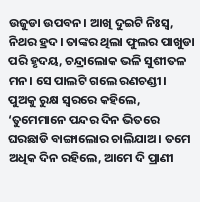ଉଜୁଡା ଉପବନ। ଆଖି ଦୁଇଟି ନିଃସ୍ବ, ନିଥର ହ୍ରଦ। ତାଙ୍କର ଥିଲା ଫୁଲର ପାଖୁଡା ପରି ହୃଦୟ, ଚନ୍ଦ୍ରାଲୋକ ଭଳି ସୁଶୀତଳ ମନ। ସେ ପାଲଟି ଗଲେ ରଣଚଣ୍ଡୀ। ପୁଅକୁ ରୁକ୍ଷ ସ୍ବରରେ କହିଲେ, ‘ତୁମେମାନେ ପନ୍ଦର ଦିନ ଭିତରେ ଘରଛାଡି ବାଙ୍ଗାଲୋର ଚାଲିଯାଅ। ତମେ ଅଧିକ ଦିନ ରହିଲେ, ଆମେ ଦି ପ୍ରାଣୀ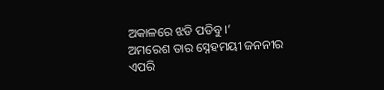ଅକାଳରେ ଝଡି ପଡିବୁ।’
ଅମରେଶ ତାର ସ୍ନେହମୟୀ ଜନନୀର ଏପରି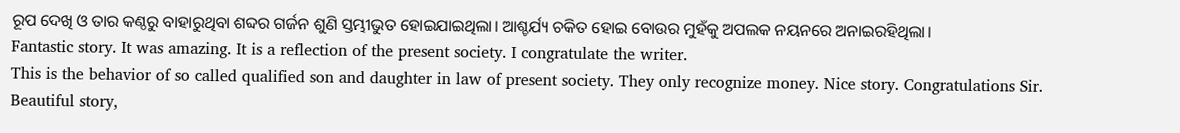ରୂପ ଦେଖି ଓ ତାର କଣ୍ଠରୁ ବାହାରୁଥିବା ଶବ୍ଦର ଗର୍ଜନ ଶୁଣି ସ୍ତମ୍ଭୀଭୁତ ହୋଇଯାଇଥିଲା। ଆଶ୍ଚର୍ଯ୍ୟ ଚକିତ ହୋଇ ବୋଉର ମୁହଁକୁ ଅପଲକ ନୟନରେ ଅନାଇରହିଥିଲା।
Fantastic story. It was amazing. It is a reflection of the present society. I congratulate the writer.
This is the behavior of so called qualified son and daughter in law of present society. They only recognize money. Nice story. Congratulations Sir.
Beautiful story,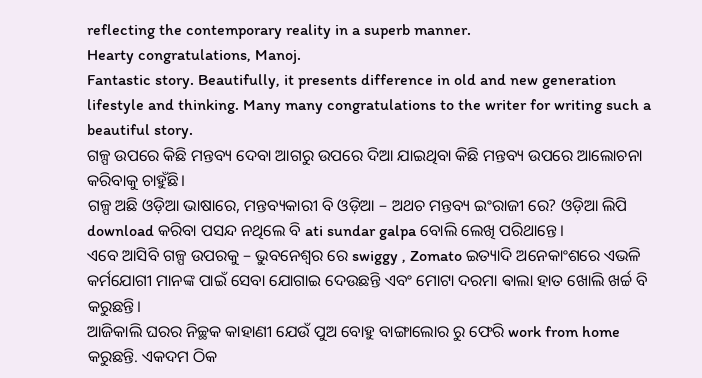reflecting the contemporary reality in a superb manner.
Hearty congratulations, Manoj.
Fantastic story. Beautifully, it presents difference in old and new generation lifestyle and thinking. Many many congratulations to the writer for writing such a beautiful story.
ଗଳ୍ପ ଉପରେ କିଛି ମନ୍ତବ୍ୟ ଦେବା ଆଗରୁ ଉପରେ ଦିଆ ଯାଇଥିବା କିଛି ମନ୍ତବ୍ୟ ଉପରେ ଆଲୋଚନା କରିବାକୁ ଚାହୁଁଛି।
ଗଳ୍ପ ଅଛି ଓଡ଼ିଆ ଭାଷାରେ, ମନ୍ତବ୍ୟକାରୀ ବି ଓଡ଼ିଆ – ଅଥଚ ମନ୍ତବ୍ୟ ଇଂରାଜୀ ରେ? ଓଡ଼ିଆ ଲିପି download କରିବା ପସନ୍ଦ ନଥିଲେ ବି ati sundar galpa ବୋଲି ଲେଖି ପରିଥାନ୍ତେ।
ଏବେ ଆସିବି ଗଳ୍ପ ଉପରକୁ – ଭୁବନେଶ୍ୱର ରେ swiggy , Zomato ଇତ୍ୟାଦି ଅନେକାଂଶରେ ଏଭଳି କର୍ମଯୋଗୀ ମାନଙ୍କ ପାଇଁ ସେବା ଯୋଗାଇ ଦେଉଛନ୍ତି ଏବଂ ମୋଟା ଦରମା ଵାଲା ହାତ ଖୋଲି ଖର୍ଚ୍ଚ ବି କରୁଛନ୍ତି।
ଆଜିକାଲି ଘରର ନିଚ୍ଛକ କାହାଣୀ ଯେଉଁ ପୁଅ ବୋହୁ ବାଙ୍ଗାଲୋର ରୁ ଫେରି work from home କରୁଛନ୍ତି. ଏକଦମ ଠିକ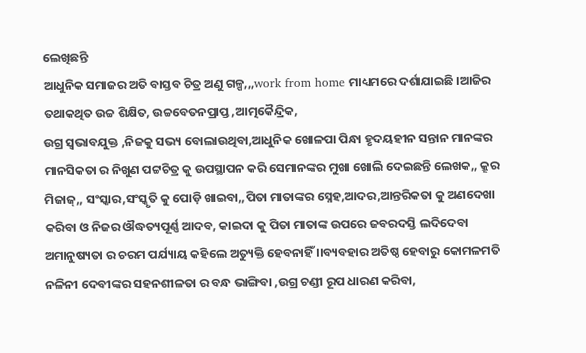ଲେଖିଛନ୍ତି
ଆଧୁନିକ ସମାଜର ଅତି ବାସ୍ତବ ଚିତ୍ର ଅଣୁ ଗଳ୍ପ,,,work from home ମାଧ୍ୟମରେ ଦର୍ଶାଯାଇଛି ।ଆଜିର ତଥାକଥିତ ଉଚ୍ଚ ଶିକ୍ଷିତ, ଉଚ୍ଚବେତନପ୍ରାପ୍ତ ,ଆତ୍ମକୈନ୍ଦ୍ରିକ,
ଉଗ୍ର ସ୍ଵଭାବଯୁକ୍ତ ,ନିଜକୁ ସଭ୍ୟ ବୋଲାଉଥିବା,ଆଧୁନିକ ଖୋଳପା ପିନ୍ଧା ହୃଦୟହୀନ ସନ୍ତାନ ମାନଙ୍କର ମାନସିକତା ର ନିଖୁଣ ପଟ୍ଟଚିତ୍ର କୁ ଉପସ୍ଥାପନ କରି ସେମାନଙ୍କର ମୁଖା ଖୋଲି ଦେଇଛନ୍ତି ଲେଖକ,, କ୍ରୂର ମିଜାଜ୍,, ସଂସ୍କାର,ସଂସ୍କୃତି କୁ ପୋଡ଼ି ଖାଇବା,,ପିତା ମାତାଙ୍କର ସ୍ନେହ,ଆଦର,ଆନ୍ତରିକତା କୁ ଅଣଦେଖା କରିବା ଓ ନିଜର ଔଦ୍ଧତ୍ୟପୂର୍ଣ୍ଣ ଆଦବ, କାଇଦା କୁ ପିତା ମାତାଙ୍କ ଉପରେ ଜବରଦସ୍ତି ଲଦିଦେବା ଅମାନୁଷ୍ୟତା ର ଚରମ ପର୍ଯ୍ୟାୟ କହିଲେ ଅତ୍ୟୁକ୍ତି ହେବନାହିଁ ।।ବ୍ୟବହାର ଅତିଷ୍ଠ ହେବାରୁ କୋମଳମତି ନଳିନୀ ଦେବୀଙ୍କର ସହନଶୀଳତା ର ବନ୍ଧ ଭାଙ୍ଗିବା ,ଉଗ୍ର ଚଣ୍ଡୀ ରୂପ ଧାରଣ କରିବା,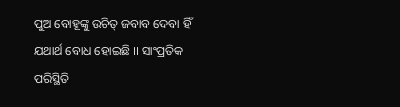ପୁଅ ବୋହୂଙ୍କୁ ଉଚିତ୍ ଜବାବ ଦେବା ହିଁ ଯଥାର୍ଥ ବୋଧ ହୋଇଛି ।। ସାଂପ୍ରତିକ ପରିସ୍ଥିତି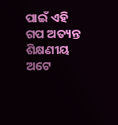ପାଇଁ ଏହି ଗପ ଅତ୍ୟନ୍ତ ଶିକ୍ଷଣୀୟ ଅଟେ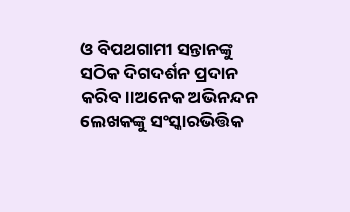ଓ ବିପଥଗାମୀ ସନ୍ତାନଙ୍କୁ ସଠିକ ଦିଗଦର୍ଶନ ପ୍ରଦାନ କରିବ।।ଅନେକ ଅଭିନନ୍ଦନ ଲେଖକଙ୍କୁ ସଂସ୍କାରଭିତ୍ତିକ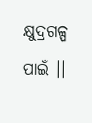କ୍ଷୁଦ୍ରଗଳ୍ପ ପାଇଁ ।।